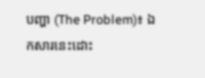បញ្ហា (The Problem)៖ ឯកសារនេះដោះ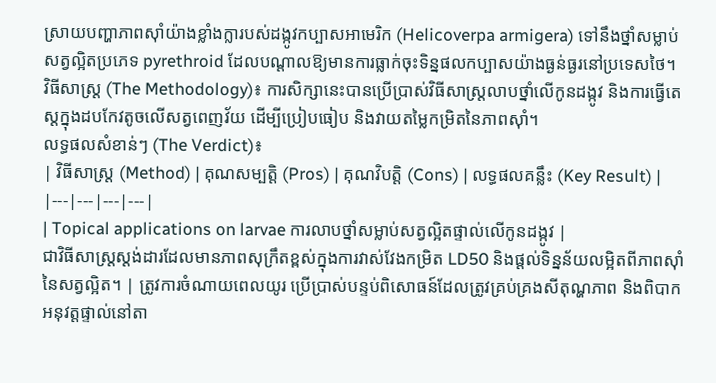ស្រាយបញ្ហាភាពស៊ាំយ៉ាងខ្លាំងក្លារបស់ដង្កូវកប្បាសអាមេរិក (Helicoverpa armigera) ទៅនឹងថ្នាំសម្លាប់សត្វល្អិតប្រភេទ pyrethroid ដែលបណ្តាលឱ្យមានការធ្លាក់ចុះទិន្នផលកប្បាសយ៉ាងធ្ងន់ធ្ងរនៅប្រទេសថៃ។
វិធីសាស្ត្រ (The Methodology)៖ ការសិក្សានេះបានប្រើប្រាស់វិធីសាស្ត្រលាបថ្នាំលើកូនដង្កូវ និងការធ្វើតេស្តក្នុងដបកែវតូចលើសត្វពេញវ័យ ដើម្បីប្រៀបធៀប និងវាយតម្លៃកម្រិតនៃភាពស៊ាំ។
លទ្ធផលសំខាន់ៗ (The Verdict)៖
| វិធីសាស្ត្រ (Method) | គុណសម្បត្តិ (Pros) | គុណវិបត្តិ (Cons) | លទ្ធផលគន្លឹះ (Key Result) |
|---|---|---|---|
| Topical applications on larvae ការលាបថ្នាំសម្លាប់សត្វល្អិតផ្ទាល់លើកូនដង្កូវ |
ជាវិធីសាស្ត្រស្តង់ដារដែលមានភាពសុក្រឹតខ្ពស់ក្នុងការវាស់វែងកម្រិត LD50 និងផ្តល់ទិន្នន័យលម្អិតពីភាពស៊ាំនៃសត្វល្អិត។ | ត្រូវការចំណាយពេលយូរ ប្រើប្រាស់បន្ទប់ពិសោធន៍ដែលត្រូវគ្រប់គ្រងសីតុណ្ហភាព និងពិបាកអនុវត្តផ្ទាល់នៅតា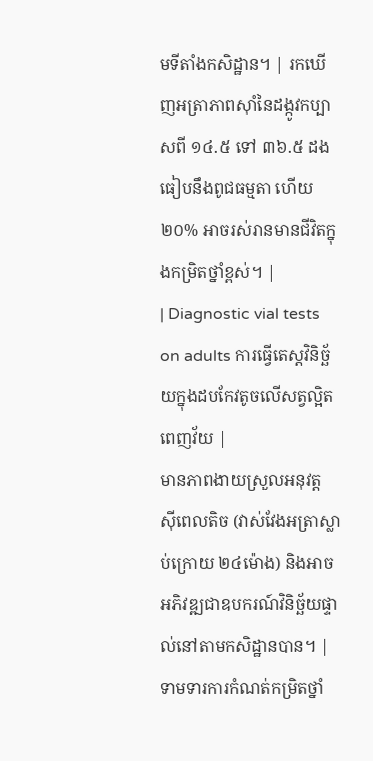មទីតាំងកសិដ្ឋាន។ | រកឃើញអត្រាភាពស៊ាំនៃដង្កូវកប្បាសពី ១៤.៥ ទៅ ៣៦.៥ ដង ធៀបនឹងពូជធម្មតា ហើយ ២០% អាចរស់រានមានជីវិតក្នុងកម្រិតថ្នាំខ្ពស់។ |
| Diagnostic vial tests on adults ការធ្វើតេស្តវិនិច្ឆ័យក្នុងដបកែវតូចលើសត្វល្អិតពេញវ័យ |
មានភាពងាយស្រួលអនុវត្ត ស៊ីពេលតិច (វាស់វែងអត្រាស្លាប់ក្រោយ ២៤ម៉ោង) និងអាចអភិវឌ្ឍជាឧបករណ៍វិនិច្ឆ័យផ្ទាល់នៅតាមកសិដ្ឋានបាន។ | ទាមទារការកំណត់កម្រិតថ្នាំ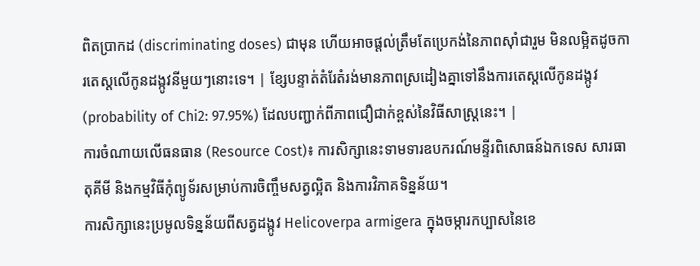ពិតប្រាកដ (discriminating doses) ជាមុន ហើយអាចផ្តល់ត្រឹមតែប្រេកង់នៃភាពស៊ាំជារួម មិនលម្អិតដូចការតេស្តលើកូនដង្កូវនីមួយៗនោះទេ។ | ខ្សែបន្ទាត់តំរែតំរង់មានភាពស្រដៀងគ្នាទៅនឹងការតេស្តលើកូនដង្កូវ (probability of Chi2: 97.95%) ដែលបញ្ជាក់ពីភាពជឿជាក់ខ្ពស់នៃវិធីសាស្ត្រនេះ។ |
ការចំណាយលើធនធាន (Resource Cost)៖ ការសិក្សានេះទាមទារឧបករណ៍មន្ទីរពិសោធន៍ឯកទេស សារធាតុគីមី និងកម្មវិធីកុំព្យូទ័រសម្រាប់ការចិញ្ចឹមសត្វល្អិត និងការវិភាគទិន្នន័យ។
ការសិក្សានេះប្រមូលទិន្នន័យពីសត្វដង្កូវ Helicoverpa armigera ក្នុងចម្ការកប្បាសនៃខេ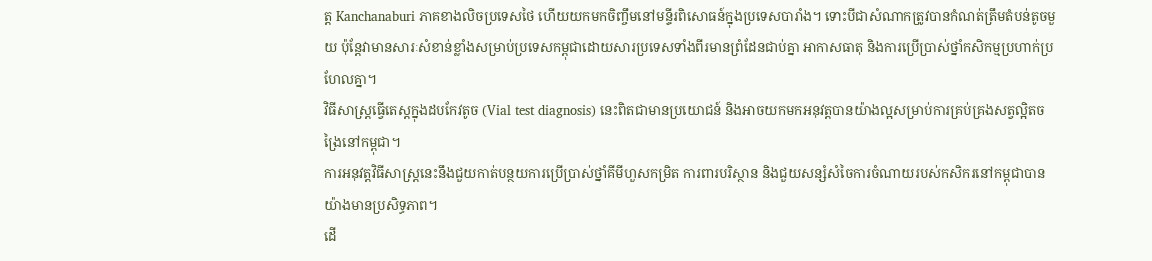ត្ត Kanchanaburi ភាគខាងលិចប្រទេសថៃ ហើយយកមកចិញ្ចឹមនៅមន្ទីរពិសោធន៍ក្នុងប្រទេសបារាំង។ ទោះបីជាសំណាកត្រូវបានកំណត់ត្រឹមតំបន់តូចមួយ ប៉ុន្តែវាមានសារៈសំខាន់ខ្លាំងសម្រាប់ប្រទេសកម្ពុជាដោយសារប្រទេសទាំងពីរមានព្រំដែនជាប់គ្នា អាកាសធាតុ និងការប្រើប្រាស់ថ្នាំកសិកម្មប្រហាក់ប្រហែលគ្នា។
វិធីសាស្ត្រធ្វើតេស្តក្នុងដបកែវតូច (Vial test diagnosis) នេះពិតជាមានប្រយោជន៍ និងអាចយកមកអនុវត្តបានយ៉ាងល្អសម្រាប់ការគ្រប់គ្រងសត្វល្អិតចង្រៃនៅកម្ពុជា។
ការអនុវត្តវិធីសាស្ត្រនេះនឹងជួយកាត់បន្ថយការប្រើប្រាស់ថ្នាំគីមីហួសកម្រិត ការពារបរិស្ថាន និងជួយសន្សំសំចៃការចំណាយរបស់កសិករនៅកម្ពុជាបានយ៉ាងមានប្រសិទ្ធភាព។
ដើ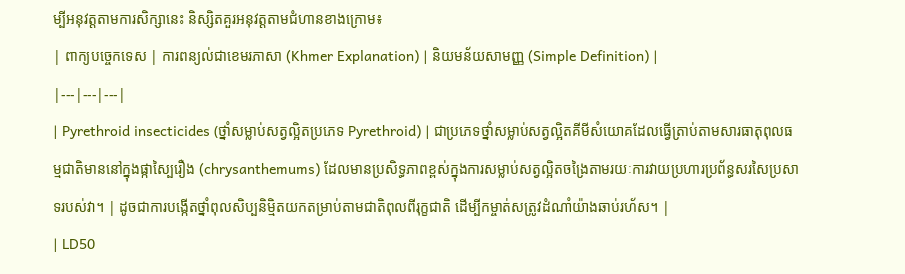ម្បីអនុវត្តតាមការសិក្សានេះ និស្សិតគួរអនុវត្តតាមជំហានខាងក្រោម៖
| ពាក្យបច្ចេកទេស | ការពន្យល់ជាខេមរភាសា (Khmer Explanation) | និយមន័យសាមញ្ញ (Simple Definition) |
|---|---|---|
| Pyrethroid insecticides (ថ្នាំសម្លាប់សត្វល្អិតប្រភេទ Pyrethroid) | ជាប្រភេទថ្នាំសម្លាប់សត្វល្អិតគីមីសំយោគដែលធ្វើត្រាប់តាមសារធាតុពុលធម្មជាតិមាននៅក្នុងផ្កាស្បៃរឿង (chrysanthemums) ដែលមានប្រសិទ្ធភាពខ្ពស់ក្នុងការសម្លាប់សត្វល្អិតចង្រៃតាមរយៈការវាយប្រហារប្រព័ន្ធសរសៃប្រសាទរបស់វា។ | ដូចជាការបង្កើតថ្នាំពុលសិប្បនិម្មិតយកតម្រាប់តាមជាតិពុលពីរុក្ខជាតិ ដើម្បីកម្ចាត់សត្រូវដំណាំយ៉ាងឆាប់រហ័ស។ |
| LD50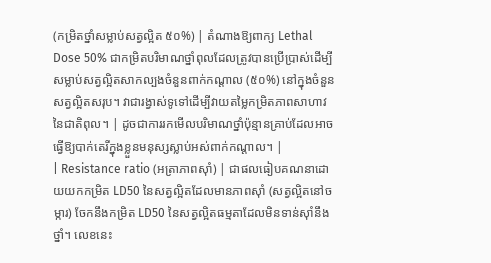(កម្រិតថ្នាំសម្លាប់សត្វល្អិត ៥០%) | តំណាងឱ្យពាក្យ Lethal Dose 50% ជាកម្រិតបរិមាណថ្នាំពុលដែលត្រូវបានប្រើប្រាស់ដើម្បីសម្លាប់សត្វល្អិតសាកល្បងចំនួនពាក់កណ្តាល (៥០%) នៅក្នុងចំនួនសត្វល្អិតសរុប។ វាជារង្វាស់ទូទៅដើម្បីវាយតម្លៃកម្រិតភាពសាហាវនៃជាតិពុល។ | ដូចជាការរកមើលបរិមាណថ្នាំប៉ុន្មានគ្រាប់ដែលអាចធ្វើឱ្យបាក់តេរីក្នុងខ្លួនមនុស្សស្លាប់អស់ពាក់កណ្តាល។ |
| Resistance ratio (អត្រាភាពស៊ាំ) | ជាផលធៀបគណនាដោយយកកម្រិត LD50 នៃសត្វល្អិតដែលមានភាពស៊ាំ (សត្វល្អិតនៅចម្ការ) ចែកនឹងកម្រិត LD50 នៃសត្វល្អិតធម្មតាដែលមិនទាន់ស៊ាំនឹងថ្នាំ។ លេខនេះ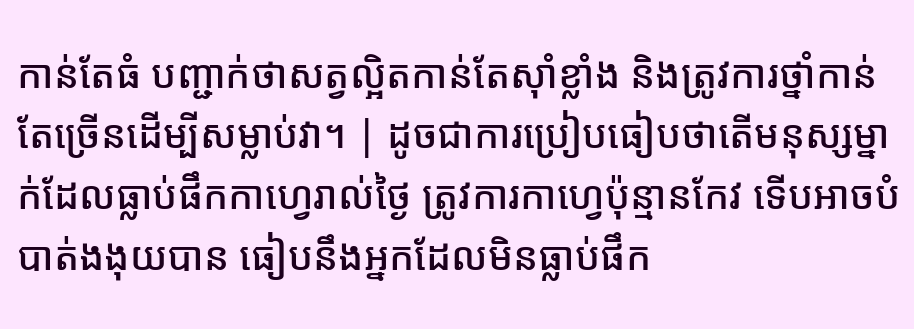កាន់តែធំ បញ្ជាក់ថាសត្វល្អិតកាន់តែស៊ាំខ្លាំង និងត្រូវការថ្នាំកាន់តែច្រើនដើម្បីសម្លាប់វា។ | ដូចជាការប្រៀបធៀបថាតើមនុស្សម្នាក់ដែលធ្លាប់ផឹកកាហ្វេរាល់ថ្ងៃ ត្រូវការកាហ្វេប៉ុន្មានកែវ ទើបអាចបំបាត់ងងុយបាន ធៀបនឹងអ្នកដែលមិនធ្លាប់ផឹក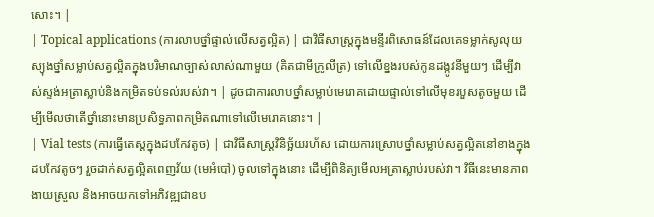សោះ។ |
| Topical applications (ការលាបថ្នាំផ្ទាល់លើសត្វល្អិត) | ជាវិធីសាស្ត្រក្នុងមន្ទីរពិសោធន៍ដែលគេទម្លាក់សូលុយស្យុងថ្នាំសម្លាប់សត្វល្អិតក្នុងបរិមាណច្បាស់លាស់ណាមួយ (គិតជាមីក្រូលីត្រ) ទៅលើខ្នងរបស់កូនដង្កូវនីមួយៗ ដើម្បីវាស់ស្ទង់អត្រាស្លាប់និងកម្រិតទប់ទល់របស់វា។ | ដូចជាការលាបថ្នាំសម្លាប់មេរោគដោយផ្ទាល់ទៅលើមុខរបួសតូចមួយ ដើម្បីមើលថាតើថ្នាំនោះមានប្រសិទ្ធភាពកម្រិតណាទៅលើមេរោគនោះ។ |
| Vial tests (ការធ្វើតេស្តក្នុងដបកែវតូច) | ជាវិធីសាស្ត្រវិនិច្ឆ័យរហ័ស ដោយការស្រោបថ្នាំសម្លាប់សត្វល្អិតនៅខាងក្នុងដបកែវតូចៗ រួចដាក់សត្វល្អិតពេញវ័យ (មេអំបៅ) ចូលទៅក្នុងនោះ ដើម្បីពិនិត្យមើលអត្រាស្លាប់របស់វា។ វិធីនេះមានភាពងាយស្រួល និងអាចយកទៅអភិវឌ្ឍជាឧប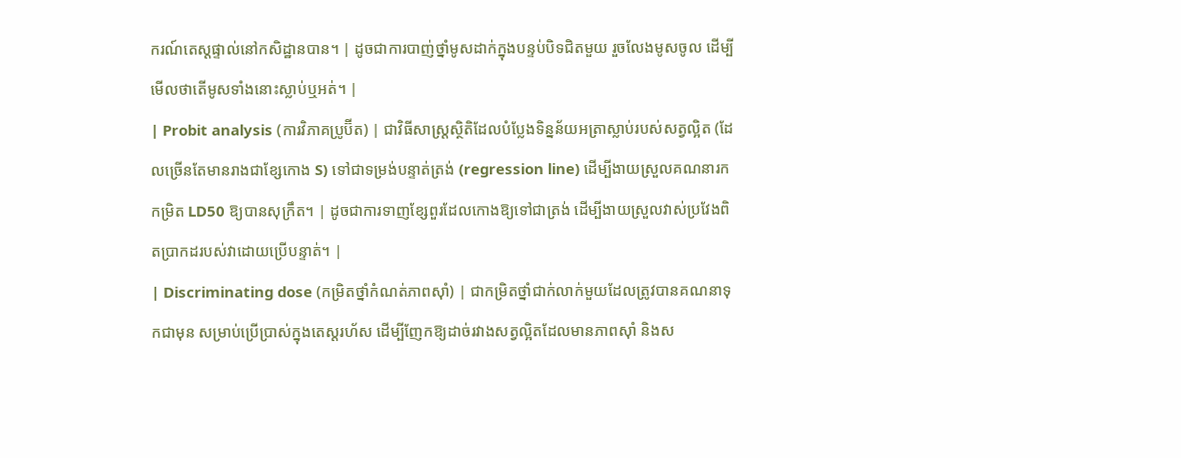ករណ៍តេស្តផ្ទាល់នៅកសិដ្ឋានបាន។ | ដូចជាការបាញ់ថ្នាំមូសដាក់ក្នុងបន្ទប់បិទជិតមួយ រួចលែងមូសចូល ដើម្បីមើលថាតើមូសទាំងនោះស្លាប់ឬអត់។ |
| Probit analysis (ការវិភាគប្រូប៊ីត) | ជាវិធីសាស្ត្រស្ថិតិដែលបំប្លែងទិន្នន័យអត្រាស្លាប់របស់សត្វល្អិត (ដែលច្រើនតែមានរាងជាខ្សែកោង S) ទៅជាទម្រង់បន្ទាត់ត្រង់ (regression line) ដើម្បីងាយស្រួលគណនារកកម្រិត LD50 ឱ្យបានសុក្រឹត។ | ដូចជាការទាញខ្សែពួរដែលកោងឱ្យទៅជាត្រង់ ដើម្បីងាយស្រួលវាស់ប្រវែងពិតប្រាកដរបស់វាដោយប្រើបន្ទាត់។ |
| Discriminating dose (កម្រិតថ្នាំកំណត់ភាពស៊ាំ) | ជាកម្រិតថ្នាំជាក់លាក់មួយដែលត្រូវបានគណនាទុកជាមុន សម្រាប់ប្រើប្រាស់ក្នុងតេស្តរហ័ស ដើម្បីញែកឱ្យដាច់រវាងសត្វល្អិតដែលមានភាពស៊ាំ និងស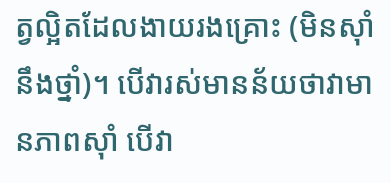ត្វល្អិតដែលងាយរងគ្រោះ (មិនស៊ាំនឹងថ្នាំ)។ បើវារស់មានន័យថាវាមានភាពស៊ាំ បើវា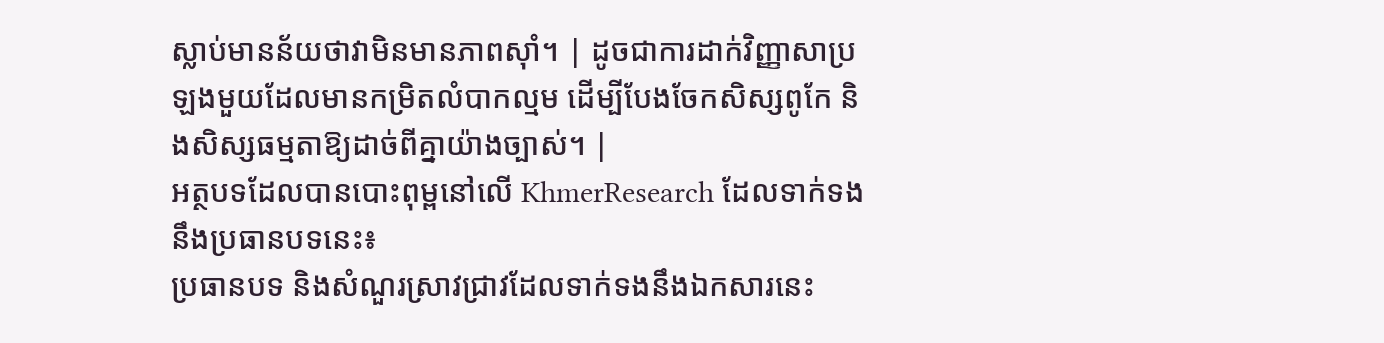ស្លាប់មានន័យថាវាមិនមានភាពស៊ាំ។ | ដូចជាការដាក់វិញ្ញាសាប្រឡងមួយដែលមានកម្រិតលំបាកល្មម ដើម្បីបែងចែកសិស្សពូកែ និងសិស្សធម្មតាឱ្យដាច់ពីគ្នាយ៉ាងច្បាស់។ |
អត្ថបទដែលបានបោះពុម្ពនៅលើ KhmerResearch ដែលទាក់ទងនឹងប្រធានបទនេះ៖
ប្រធានបទ និងសំណួរស្រាវជ្រាវដែលទាក់ទងនឹងឯកសារនេះ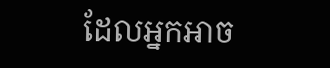ដែលអ្នកអាច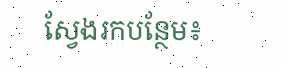ស្វែងរកបន្ថែម៖